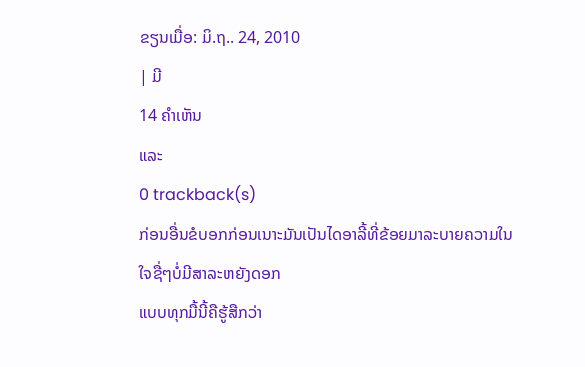ຂຽນເມື່ອ: ມິ.ຖ.. 24, 2010
| ມີ
14 ຄຳເຫັນ
ແລະ
0 trackback(s)
ກ່ອນອື່ນຂໍບອກກ່ອນເນາະມັນເປັນໄດອາລີ້ທີ່ຂ້ອຍມາລະບາຍຄວາມໃນໃຈຊື່ໆບໍ່ມີສາລະຫຍັງດອກ
ແບບທຸກມື້ນີ້ຄືຮູ້ສືກວ່າ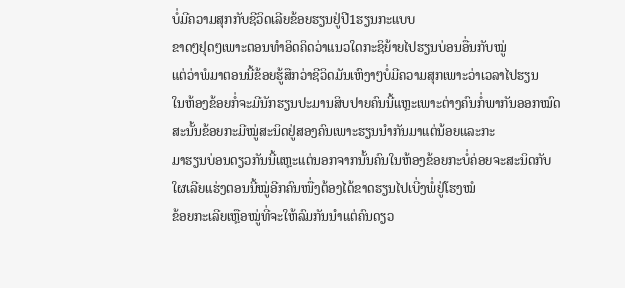ບໍ່ມີຄວາມສຸກກັບຊີວິດເລີຍຂ້ອຍຮຽນຢູ່ປີ1ຮຽນກະແບບ
ຂາດໆຢຸດໆເພາະຕອນທຳອິດຄິດວ່າແນວໃດກະຊິຍ້າຍໄປຮຽນບ່ອນອື່ນກັບໝູ່
ແຕ່ວ່າພໍມາຕອນນີ້ຂ້ອຍຮູ້ສືກວ່າຊີວິດມັນເຫົງາໆບໍ່ມີຄວາມສຸກເພາະວ່າເວລາໄປຮຽນ
ໃນຫ້ອງຂ້ອຍກໍ່ຈະມີນັກຮຽນປະມານສິບປາຍຄົນນີ້ແຫຼະເພາະຕ່າງຄົນກໍ່ພາກັນອອກໝົດ
ສະນັ້ນຂ້ອຍກະມີໝູ່ສະນິດຢູ່ສອງຄົນເພາະຮຽນນຳກັນມາແຕ່ນ້ອຍແລະກະ
ມາຮຽນບ່ອນດຽວກັນນີ້ແຫຼະແຕ່ນອກຈາກນັ້ນຄົນໃນຫ້ອງຂ້ອຍກະບໍ່ຄ່ອຍຈະສະນິດກັບ
ໃຜເລີຍແຮ່ງຕອນນີ້ໝູ່ອີກຄົນໜື່ງຕ້ອງໄດ້ຂາດຮຽນໄປເບີ່ງພໍ່ຢູ່ໂຮງໝໍ
ຂ້ອຍກະເລີຍເຫຼືອໝູ່ທີ່ຈະໃຫ້ລົມກັນນຳແຕ່ຄົນດຽວ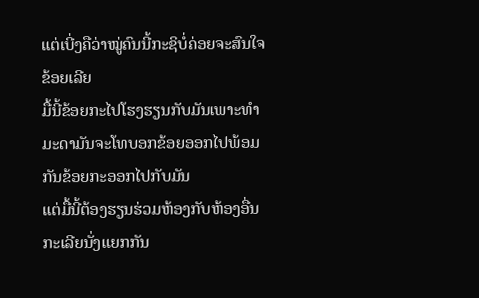ແຕ່ເບີ່ງຄືວ່າໝູ່ຄົນນີ້ກະຊິບໍ່ຄ່ອຍຈະສົນໃຈຂ້ອຍເລີຍ
ມື້ນີ້ຂ້ອຍກະໄປໂຮງຮຽນກັບມັນເພາະທຳມະດາມັນຈະໂທບອກຂ້ອຍອອກໄປພ້ອມກັນຂ້ອຍກະອອກໄປກັບມັນ
ແຕ່ມື້ນີ້ຕ້ອງຮຽນຮ່ວມຫ້ອງກັບຫ້ອງອື່ນກະເລີຍນັ່ງແຍກກັນ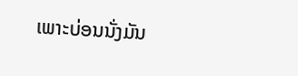ເພາະບ່ອນນັ່ງມັນ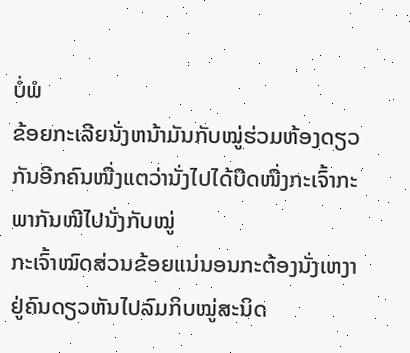ບໍ່ພໍ
ຂ້ອຍກະເລີຍນັ່ງຫນ້າມັນກັບໝູ່ຮ່ວມຫ້ອງດຽວກັນອີກຄົນໜື່ງແຕວ່ານັ່ງໄປໄດ້ບືດໜື່ງກະເຈົ້າກະພາກັນໜີໄປນັ່ງກັບໝູ່
ກະເຈົ້າໝົດສ່ວນຂ້ອຍແນ່ນອນກະຕ້ອງນັ່ງເຫງາຢູ່ຄົນດຽວຫັນໄປລົມກິບໝູ່ສະນິດ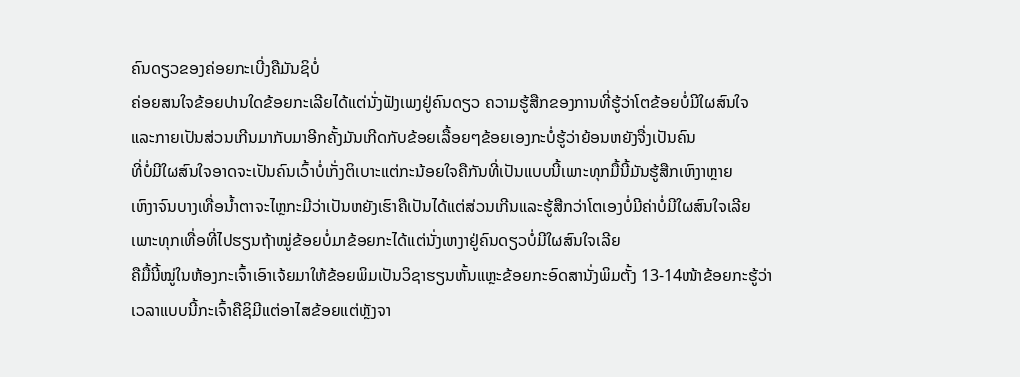ຄົນດຽວຂອງຄ່ອຍກະເບີ່ງຄືມັນຊິບໍ່
ຄ່ອຍສນໃຈຂ້ອຍປານໃດຂ້ອຍກະເລີຍໄດ້ແຕ່ນັ່ງຟັງເພງຢູ່ຄົນດຽວ ຄວາມຮູ້ສືກຂອງການທີ່ຮູ້ວ່າໂຕຂ້ອຍບໍ່ມີໃຜສົນໃຈ
ແລະກາຍເປັນສ່ວນເກີນມາກັບມາອີກຄັ້ງມັນເກີດກັບຂ້ອຍເລື້ອຍໆຂ້ອຍເອງກະບໍ່ຮູ້ວ່າຍ້ອນຫຍັງຈື່ງເປັນຄົນ
ທີ່ບໍ່ມີໃຜສົນໃຈອາດຈະເປັນຄົນເວົ້າບໍ່ເກັ່ງຕິເບາະແຕ່ກະນ້ອຍໃຈຄືກັນທີ່ເປັນແບບນີ້ເພາະທຸກມື້ນີ້ມັນຮູ້ສືກເຫົງາຫຼາຍ
ເຫົງາຈົນບາງເທື່ອນ້ຳຕາຈະໄຫຼກະມີວ່າເປັນຫຍັງເຮົາຄືເປັນໄດ້ແຕ່ສ່ວນເກີນແລະຮູ້ສືກວ່າໂຕເອງບໍ່ມີຄ່າບໍ່ມີໃຜສົນໃຈເລີຍ
ເພາະທຸກເທື່ອທີ່ໄປຮຽນຖ້າໝູ່ຂ້ອຍບໍ່ມາຂ້ອຍກະໄດ້ແຕ່ນັ່ງເຫງາຢູ່ຄົນດຽວບໍ່ມີໃຜສົນໃຈເລີຍ
ຄືມື້ນີ້ໝູ່ໃນຫ້ອງກະເຈົ້າເອົາເຈ້ຍມາໃຫ້ຂ້ອຍພິມເປັນວິຊາຮຽນຫັ້ນແຫຼະຂ້ອຍກະອົດສານັ່ງພິມຕັ້ງ 13-14ໜ້າຂ້ອຍກະຮູ້ວ່າ
ເວລາແບບນີ້ກະເຈົ້າຄືຊິມີແຕ່ອາໄສຂ້ອຍແຕ່ຫຼັງຈາ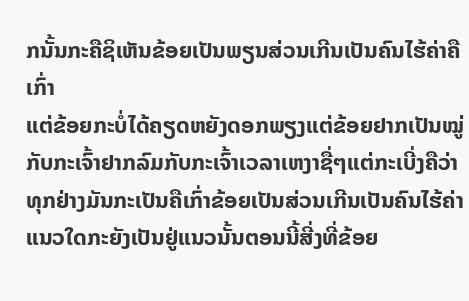ກນັ້ນກະຄືຊິເຫັນຂ້ອຍເປັນພຽນສ່ວນເກີນເປັນຄົນໄຮ້ຄ່າຄືເກົ່າ
ແຕ່ຂ້ອຍກະບໍ່ໄດ້ຄຽດຫຍັງດອກພຽງແຕ່ຂ້ອຍຢາກເປັນໝູ່ກັບກະເຈົ້າຢາກລົມກັບກະເຈົ້າເວລາເຫງາຊື່ໆແຕ່ກະເບີ່ງຄືວ່າ
ທຸກຢ່າງມັນກະເປັນຄືເກົ່າຂ້ອຍເປັນສ່ວນເກີນເປັນຄົນໄຮ້ຄ່າແນວໃດກະຍັງເປັນຢູ່ແນວນັ້ນຕອນນີ້ສີ່ງທີ່ຂ້ອຍ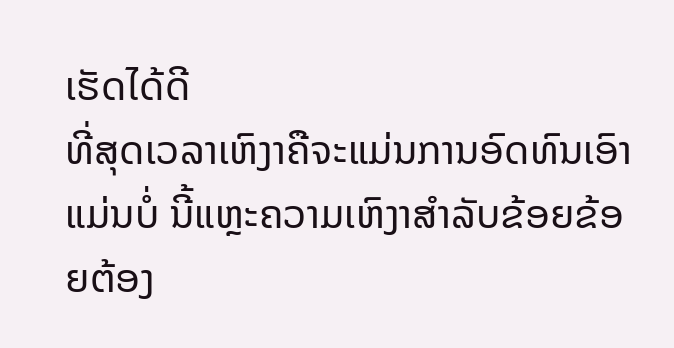ເຮັດໄດ້ດີ
ທີ່ສຸດເວລາເຫົງາຄືຈະແມ່ນການອົດທົນເອົາແມ່ນບໍ່ ນີ້ແຫຼະຄວາມເຫົງາສຳລັບຂ້ອຍຂ້ອຍຕ້ອງ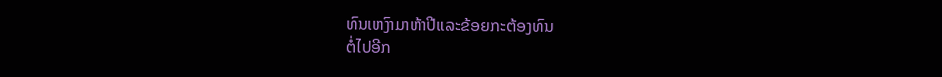ທົນເຫງົາມາຫ້າປີແລະຂ້ອຍກະຕ້ອງທົນ
ຕໍ່ໄປອີກ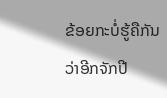ຂ້ອຍກະບໍ່ຮູ້ຄືກັນວ່າອີກຈັກປີ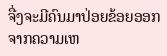ຈື່ງຈະມີຄົນມາປ່ອຍຂ້ອຍອອກຈາກຄວາມເຫ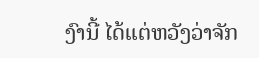ງົານີ້ ໄດ້ແຕ່ຫວັງວ່າຈັກ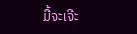ມື້ຈະເຈີະ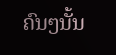ຄົນໆນັ້ນ